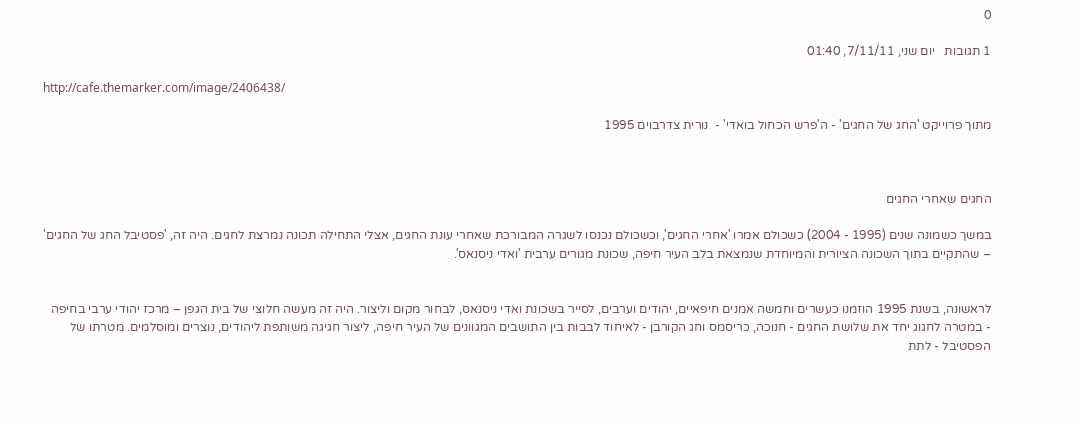0

1 תגובות   יום שני, 7/11/11, 01:40

http://cafe.themarker.com/image/2406438/

מתוך פרוייקט 'החג של החגים' - ה'פרש הכחול בואדי' -  נורית צדרבוים 1995



החגים שאחרי החגים

במשך כשמונה שנים (1995 - 2004) כשכולם אמרו 'אחרי החגים', וכשכולם נכנסו לשגרה המבורכת שאחרי עונת החגים, אצלי התחילה תכונה נמרצת לחגים. היה זה, 'פסטיבל החג של החגים' – שהתקיים בתוך השכונה הציורית והמיוחדת שנמצאת בלב העיר חיפה, שכונת מגורים ערבית 'ואדי ניסנאס'.


לראשונה, בשנת 1995 הוזמנו כעשרים וחמשה אמנים חיפאיים, יהודים וערבים, לסייר בשכונת ואדי ניסנאס, לבחור מקום וליצור. היה זה מעשה חלוצי של בית הגפן – מרכז יהודי ערבי בחיפה  - במטרה לחגוג יחד את שלושת החגים - חנוכה, כריסמס וחג הקורבן - לאיחוד לבבות בין התושבים המגוונים של העיר חיפה, ליצור חגיגה משותפת ליהודים, נוצרים ומוסלמים. מטרתו של הפסטיבל - לתת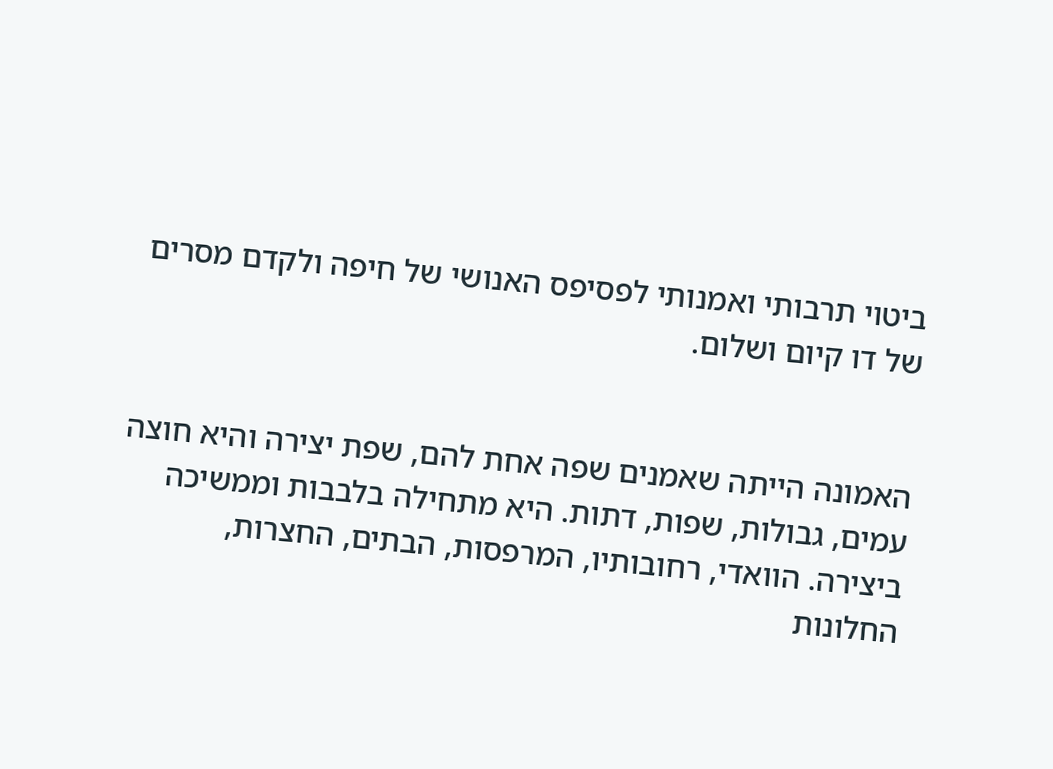ביטוי תרבותי ואמנותי לפסיפס האנושי של חיפה ולקדם מסרים של דו קיום ושלום.


האמונה הייתה שאמנים שפה אחת להם, שפת יצירה והיא חוצה עמים, גבולות, שפות, דתות. היא מתחילה בלבבות וממשיכה ביצירה. הוואדי, רחובותיו, המרפסות, הבתים, החצרות, החלונות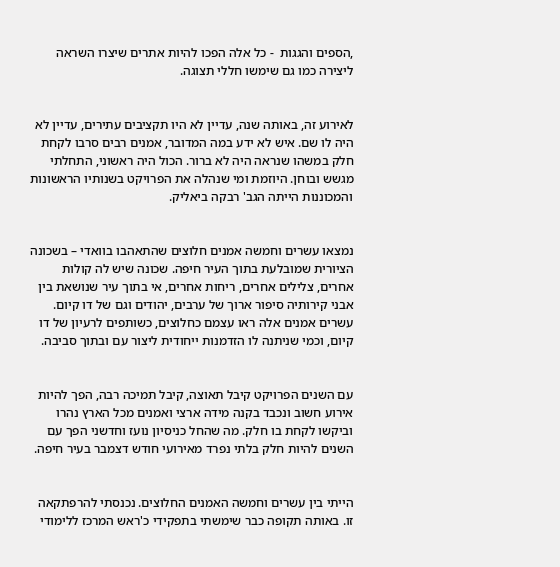,הספים והגגות  - כל אלה הפכו להיות אתרים שיצרו השראה ליצירה כמו גם שימשו חללי תצוגה.


לאירוע זה, באותה שנה, עדיין לא היו תקציבים עתירים, עדיין לא היה לו שם. איש לא ידע במה המדובר, אמנים רבים סרבו לקחת חלק במשהו שנראה היה לא ברור. הכול היה ראשוני, התחלתי מגשש ובוחן. היוזמת ומי שנהלה את הפרויקט בשנותיו הראשונות והמכוננות הייתה הגב' רבקה ביאליק.


נמצאו עשרים וחמשה אמנים חלוצים שהתאהבו בוואדי – בשכונה הציורית שמובלעת בתוך העיר חיפה. שכונה שיש לה קולות אחרים, צלילים אחרים, ריחות אחרים, אי בתוך עיר שנושאת בין אבני קירותיה סיפור ארוך של ערבים, יהודים וגם של דו קיום. עשרים אמנים אלה ראו עצמם כחלוצים, כשותפים לרעיון של דו קיום, וכמי שניתנה לו הזדמנות ייחודית ליצור עם ובתוך סביבה.


עם השנים הפרויקט קיבל תאוצה, קיבל תמיכה רבה, הפך להיות אירוע חשוב ונכבד בקנה מידה ארצי ואמנים מכל הארץ נהרו וביקשו לקחת בו חלק. מה שהחל כניסיון נועז וחדשני הפך עם השנים להיות חלק בלתי נפרד מאירועי חודש דצמבר בעיר חיפה.


הייתי בין עשרים וחמשה האמנים החלוצים. נכנסתי להרפתקאה זו. באותה תקופה כבר שימשתי בתפקידי כ'ראש המרכז ללימודי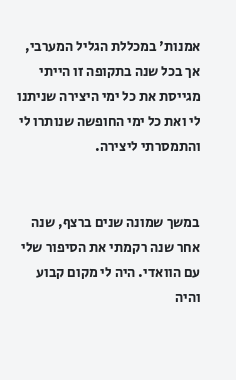אמנות' במכללת הגליל המערבי, אך בכל שנה בתקופה זו הייתי מגייסת את כל ימי היצירה שניתנו לי ואת כל ימי החופשה שנותרו לי והתמסרתי ליצירה.


במשך שמונה שנים ברצף, שנה אחר שנה רקמתי את הסיפור שלי עם הוואדי. היה לי מקום קבוע והיה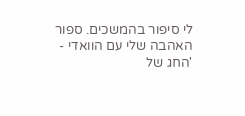לי סיפור בהמשכים. ספור האהבה שלי עם הוואדי - 'החג של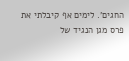החגים'. לימים אף קיבלתי את פרס מגן הנגיד של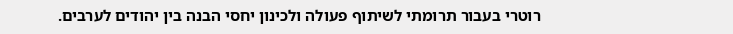רוטרי בעבור תרומתי לשיתוף פעולה ולכינון יחסי הבנה בין יהודים לערבים.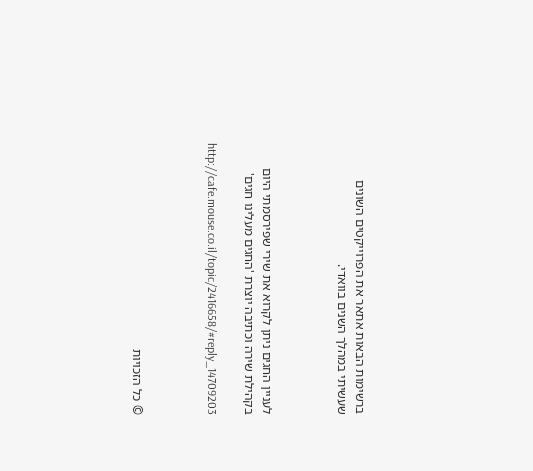ברשימות הבאות אתאר את הפרוייקטים השונים שעשיתי במהלך השנים בוואדי.



לעניין החגים ניתן לקרוא את שירי שפירסמתי היום בקהילת שירה וכתיבה יוצרת 'החגים מעלינו חגים'

http://cafe.mouse.co.il/topic/2416658/#reply_14709203



© כל הזכויות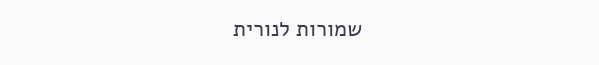שמורות לנורית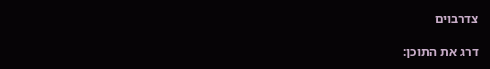צדרבוים

דרג את התוכן: